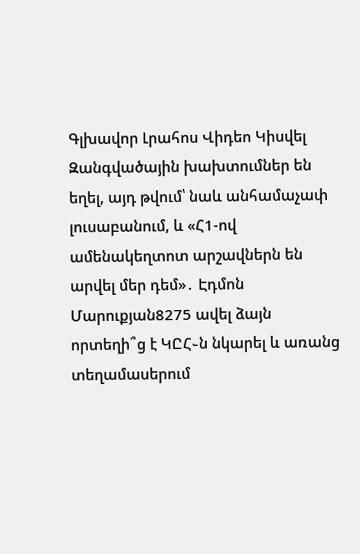Գլխավոր Լրահոս Վիդեո Կիսվել
Զանգվածային խախտումներ են եղել, այդ թվում՝ նաև անհամաչափ լուսաբանում, և «Հ1-ով ամենակեղտոտ արշավներն են արվել մեր դեմ»․ Էդմոն Մարուքյան8275 ավել ձայն որտեղի՞ց է ԿԸՀ֊ն նկարել և առանց տեղամասերում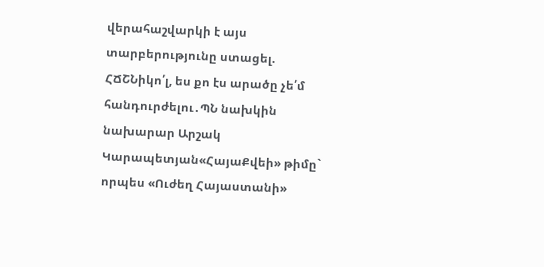վերահաշվարկի է այս տարբերությունը ստացել. ՀՃՇՆիկո՛լ, ես քո էս արածը չե՛մ հանդուրժելու․ՊՆ նախկին նախարար Արշակ Կարապետյան«ՀայաՔվեի» թիմը` որպես «Ուժեղ Հայաստանի»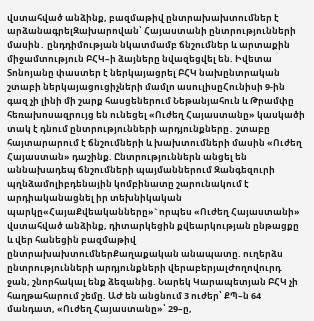վստահված անձինք, բազմաթիվ ընտրախախտումներ է արձանագրելԶախարովան՝ Հայաստանի ընտրությունների մասին․ ընդդիմության նկատմամբ ճնշումներ և արտաքին միջամտություն ԲՀԿ–ի ձայները նվազեցվել են. Իվետա Տոնոյանը փաստեր է ներկայացրել ԲՀԿ նախընտրական շտաբի ներկայացուցիչների մամլո ասուլիսըՀունիսի 9-ին գազ չի լինի մի շարք հասցեներում Նեթանյահուն և Թրամփը հեռախոսազրույց են ունեցել «Ուժեղ Հայաստանը» կասկածի տակ է դնում ընտրությունների արդյունքները․ շտաբը հայտարարում է ճնշումների և խախտումների մասին «Ուժեղ Հայաստան» դաշինք. Ընտրություններն անցել են աննախադեպ ճնշումների պայմաններում Զանգեզուրի պղնձամոլիբդենային կոմբինատը շարունակում է արդիականացնել իր տեխնիկական պարկը«ՀայաՔվեականները»` որպես «Ուժեղ Հայաստանի» վստահված անձինք, դիտարկեցին քվեարկության ընթացքը և վեր հանեցին բազմաթիվ ընտրախախտումներՔաղաքական անապատը. ուղերձս ընտրությունների արդյունքների վերաբերյալԺողովուրդ ջան, շնորհակալ ենք ձեզանից. Նարեկ Կարապետյան ԲՀԿ չի հաղթահարում շեմը. ԱԺ են անցնում 3 ուժեր՝ ՔՊ–ն 64 մանդատ, «Ուժեղ Հայաստանը»՝ 29–ը,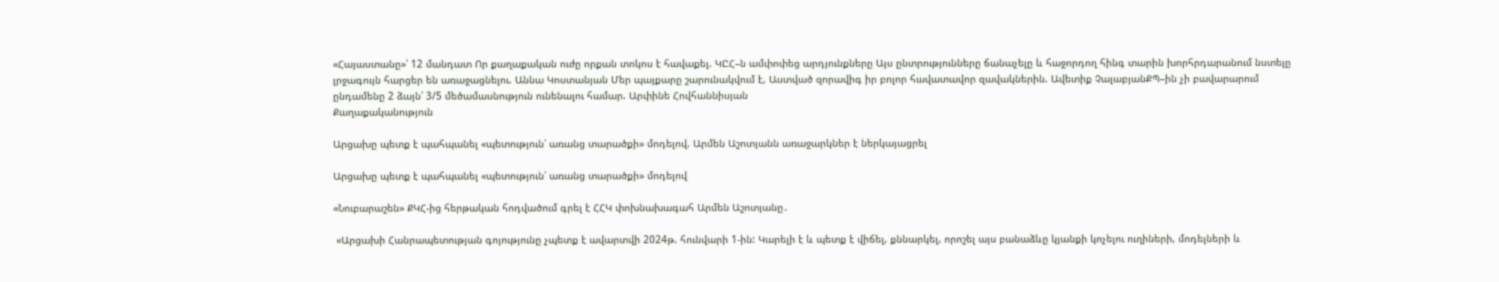«Հայաստանը»՝ 12 մանդատ Որ քաղաքական ուժը որքան տոկոս է հավաքել. ԿԸՀ–ն ամփոփեց արդյունքները Այս ընտրությունները ճանաչելը և հաջորդող հինգ տարին խորհրդարանում նստելը լրջագույն հարցեր են առաջացնելու. Աննա Կոստանյան Մեր պայքարը շարունակվում է, Աստված զորավիգ իր բոլոր հավատավոր զավակներին. Ավետիք ՉալաբյանՔՊ–ին չի բավարարում ընդամենը 2 ձայն՝ 3/5 մեծամասնություն ունենալու համար. Արփինե Հովհաննիսյան
Քաղաքականություն

Արցախը պետք է պահպանել «պետություն՝ առանց տարածքի» մոդելով. Արմեն Աշոտյանն առաջարկներ է ներկայացրել

Արցախը պետք է պահպանել «պետություն՝ առանց տարածքի» մոդելով

«Նուբարաշեն» ՔԿՀ-ից հերթական հոդվածում գրել է ՀՀԿ փոխնախագահ Արմեն Աշոտյանը․

 «Արցախի Հանրապետության գոյությունը չպետք է ավարտվի 2024թ. հունվարի 1-ին: Կարելի է և պետք է վիճել, քննարկել, որոշել այս բանաձևը կյանքի կոչելու ուղիների, մոդելների և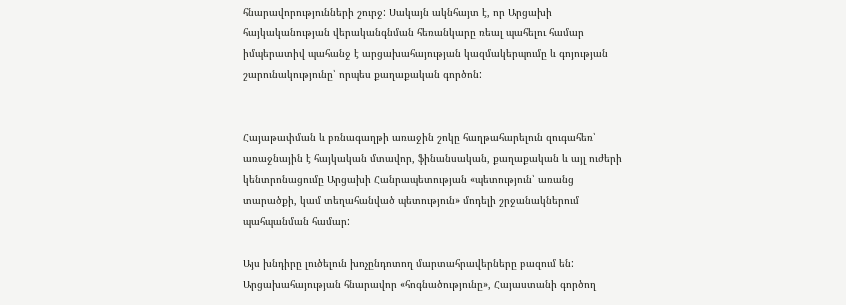հնարավորությունների շուրջ: Սակայն ակնհայտ է, որ Արցախի հայկականության վերականգնման հեռանկարը ռեալ պահելու համար իմպերատիվ պահանջ է արցախահայության կազմակերպումը և գոյության շարունակությունը՝ որպես քաղաքական գործոն:


Հայաթափման և բռնագաղթի առաջին շոկը հաղթահարելուն զուգահեռ՝ առաջնային է հայկական մտավոր, ֆինանսական, քաղաքական և այլ ուժերի կենտրոնացումը Արցախի Հանրապետության «պետություն՝ առանց տարածքի, կամ տեղահանված պետություն» մոդելի շրջանակներում պահպանման համար:

Այս խնդիրը լուծելուն խոչընդոտող մարտահրավերները բազում են: Արցախահայության հնարավոր «հոգնածությունը», Հայաստանի գործող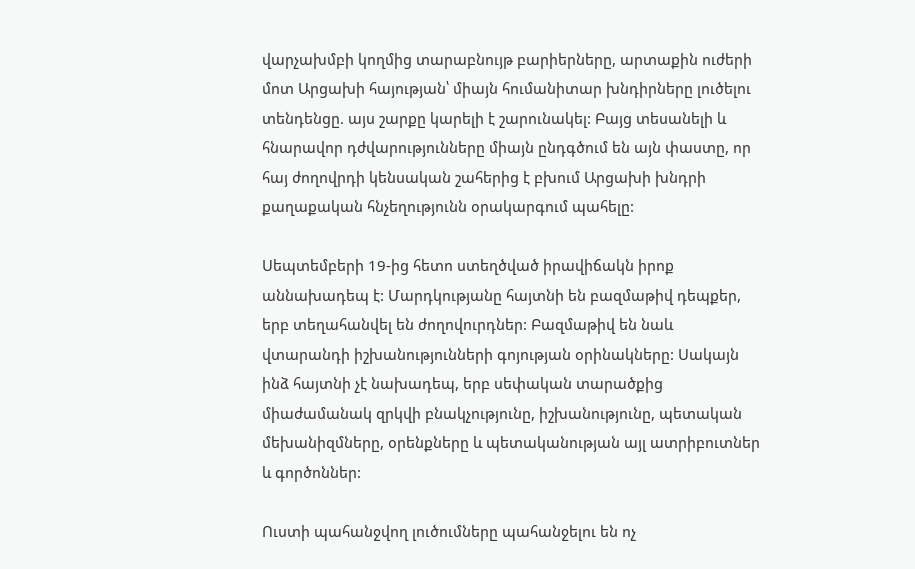վարչախմբի կողմից տարաբնույթ բարիերները, արտաքին ուժերի մոտ Արցախի հայության՝ միայն հումանիտար խնդիրները լուծելու տենդենցը. այս շարքը կարելի է շարունակել: Բայց տեսանելի և հնարավոր դժվարությունները միայն ընդգծում են այն փաստը, որ հայ ժողովրդի կենսական շահերից է բխում Արցախի խնդրի քաղաքական հնչեղությունն օրակարգում պահելը:

Սեպտեմբերի 19-ից հետո ստեղծված իրավիճակն իրոք աննախադեպ է: Մարդկությանը հայտնի են բազմաթիվ դեպքեր, երբ տեղահանվել են ժողովուրդներ: Բազմաթիվ են նաև վտարանդի իշխանությունների գոյության օրինակները: Սակայն ինձ հայտնի չէ նախադեպ, երբ սեփական տարածքից միաժամանակ զրկվի բնակչությունը, իշխանությունը, պետական մեխանիզմները, օրենքները և պետականության այլ ատրիբուտներ և գործոններ:

Ուստի պահանջվող լուծումները պահանջելու են ոչ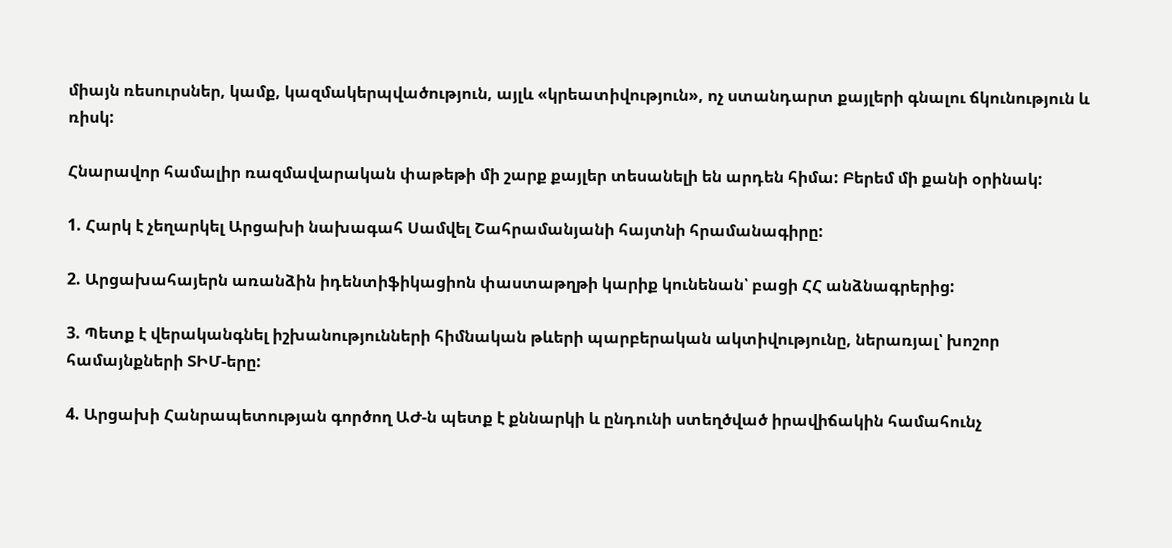միայն ռեսուրսներ, կամք, կազմակերպվածություն, այլև «կրեատիվություն», ոչ ստանդարտ քայլերի գնալու ճկունություն և ռիսկ:

Հնարավոր համալիր ռազմավարական փաթեթի մի շարք քայլեր տեսանելի են արդեն հիմա: Բերեմ մի քանի օրինակ:

1. Հարկ է չեղարկել Արցախի նախագահ Սամվել Շահրամանյանի հայտնի հրամանագիրը:

2. Արցախահայերն առանձին իդենտիֆիկացիոն փաստաթղթի կարիք կունենան՝ բացի ՀՀ անձնագրերից:

3. Պետք է վերականգնել իշխանությունների հիմնական թևերի պարբերական ակտիվությունը, ներառյալ՝ խոշոր համայնքների ՏԻՄ-երը:

4. Արցախի Հանրապետության գործող ԱԺ-ն պետք է քննարկի և ընդունի ստեղծված իրավիճակին համահունչ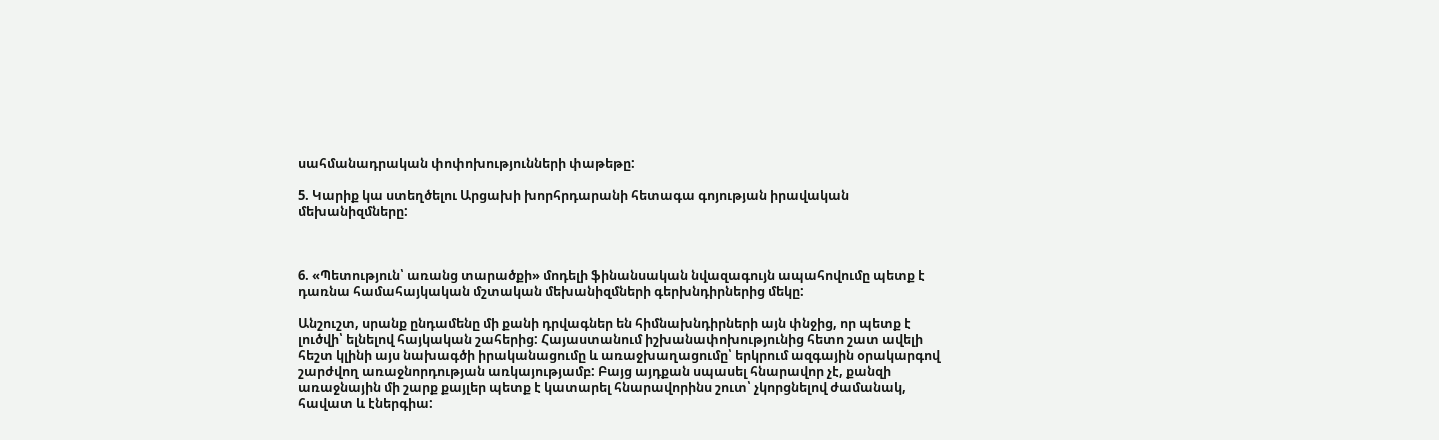սահմանադրական փոփոխությունների փաթեթը:

5. Կարիք կա ստեղծելու Արցախի խորհրդարանի հետագա գոյության իրավական մեխանիզմները:



6. «Պետություն՝ առանց տարածքի» մոդելի ֆինանսական նվազագույն ապահովումը պետք է դառնա համահայկական մշտական մեխանիզմների գերխնդիրներից մեկը:

Անշուշտ, սրանք ընդամենը մի քանի դրվագներ են հիմնախնդիրների այն փնջից, որ պետք է լուծվի՝ ելնելով հայկական շահերից: Հայաստանում իշխանափոխությունից հետո շատ ավելի հեշտ կլինի այս նախագծի իրականացումը և առաջխաղացումը՝ երկրում ազգային օրակարգով շարժվող առաջնորդության առկայությամբ: Բայց այդքան սպասել հնարավոր չէ, քանզի առաջնային մի շարք քայլեր պետք է կատարել հնարավորինս շուտ՝ չկորցնելով ժամանակ, հավատ և էներգիա: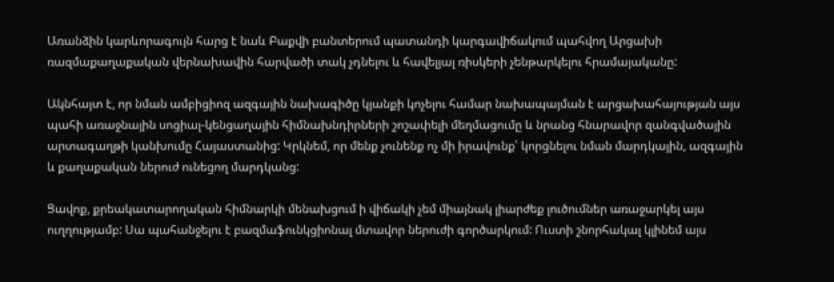Առանձին կարևորագույն հարց է նաև Բաքվի բանտերում պատանդի կարգավիճակում պահվող Արցախի ռազմաքաղաքական վերնախավին հարվածի տակ չդնելու և հավելյալ ռիսկերի չենթարկելու հրամայականը:

Ակնհայտ է, որ նման ամբիցիոզ ազգային նախագիծը կյանքի կոչելու համար նախապայման է արցախահայության այս պահի առաջնային սոցիալ-կենցաղային հիմնախնդիրների շոշափելի մեղմացումը և նրանց հնարավոր զանգվածային արտագաղթի կանխումը Հայաստանից: Կրկնեմ, որ մենք չունենք ոչ մի իրավունք՝ կորցնելու նման մարդկային, ազգային և քաղաքական ներուժ ունեցող մարդկանց:

Ցավոք, քրեակատարողական հիմնարկի մենախցում ի վիճակի չեմ միայնակ լիարժեք լուծումներ առաջարկել այս ուղղությամբ: Սա պահանջելու է բազմաֆունկցիոնալ մտավոր ներուժի գործարկում: Ուստի շնորհակալ կլինեմ այս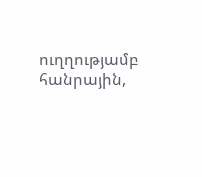ուղղությամբ հանրային,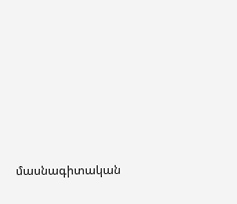մասնագիտական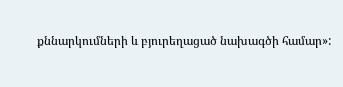քննարկումների և բյուրեղացած նախագծի համար»: